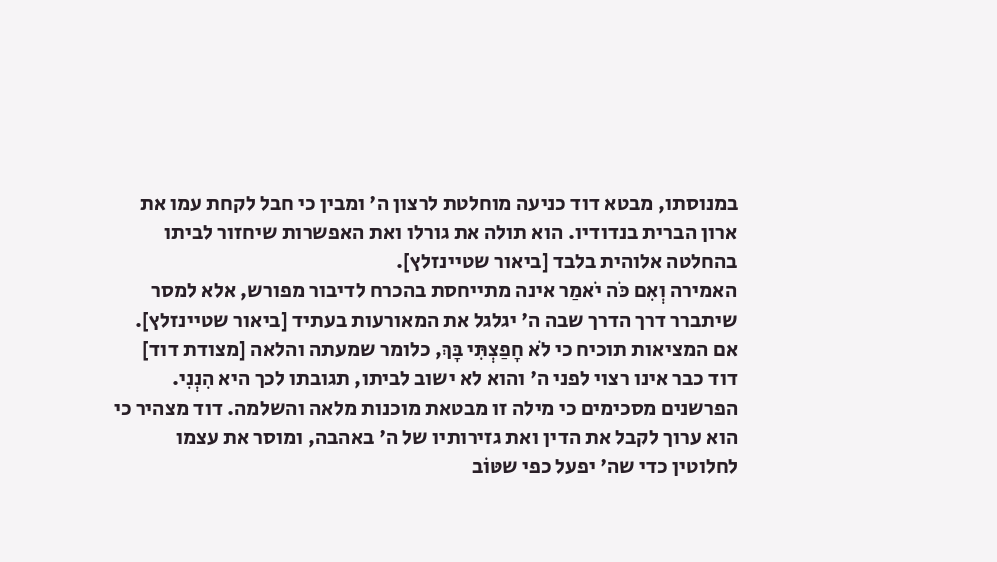במנוסתו, מבטא דוד כניעה מוחלטת לרצון ה' ומבין כי חבל לקחת עמו את ארון הברית בנדודיו. הוא תולה את גורלו ואת האפשרות שיחזור לביתו בהחלטה אלוהית בלבד [ביאור שטיינזלץ].
האמירה וְאִם כֹּה יֹאמַר אינה מתייחסת בהכרח לדיבור מפורש, אלא למסר שיתברר דרך הדרך שבה ה' יגלגל את המאורעות בעתיד [ביאור שטיינזלץ]. אם המציאות תוכיח כי לֹא חָפַצְתִּי בָּךְ, כלומר שמעתה והלאה [מצודת דוד] דוד כבר אינו רצוי לפני ה' והוא לא ישוב לביתו, תגובתו לכך היא הִנְנִי.
הפרשנים מסכימים כי מילה זו מבטאת מוכנות מלאה והשלמה. דוד מצהיר כי הוא ערוך לקבל את הדין ואת גזירותיו של ה' באהבה, ומוסר את עצמו לחלוטין כדי שה' יפעל כפי שטּוֹב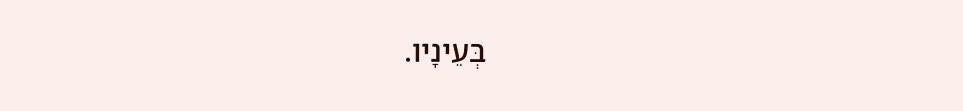בְּעֵינָיו.